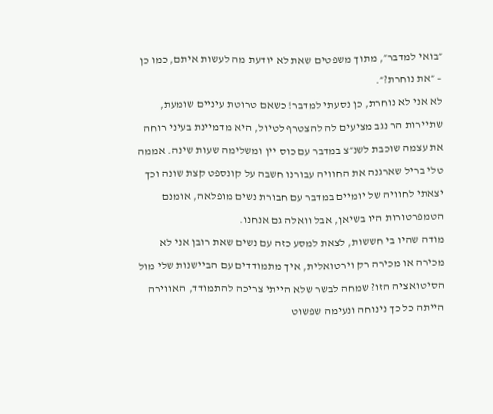״בואי למדבר״, מתוך משפטים שאת לא יודעת מה לעשות איתם, כמו כן – ״את נוחרת?״.
לא אני לא נוחרת, כן נסעתי למדבר! כשאם טרוטת עיניים שומעת, שתיירות הר נגב מציעים לה להצטרף לטיול, היא מדמיינת בעיני רוחה את עצמה שוכבת לשנ״צ במדבר עם כוס יין ומשלימה שעות שינה. אממה טלי בריל שארגנה את החוויה עבורנו חשבה על קונספט קצת שונה וכך יצאתי לחוויה של יומיים במדבר עם חבורת נשים מופלאה, אומנם הטמפרטורות היו בשיאן, אבל וואלה גם אנחנו.
מודה שהיו בי חששות, לצאת למסע כזה עם נשים שאת רובן אני לא מכירה או מכירה רק וירטואלית, איך מתמודדים עם הביישנות שלי מול הסיטואציה הזו? שמחה לבשר שלא הייתי צריכה להתמודד, האווירה הייתה כל כך נינוחה ונעימה שפשוט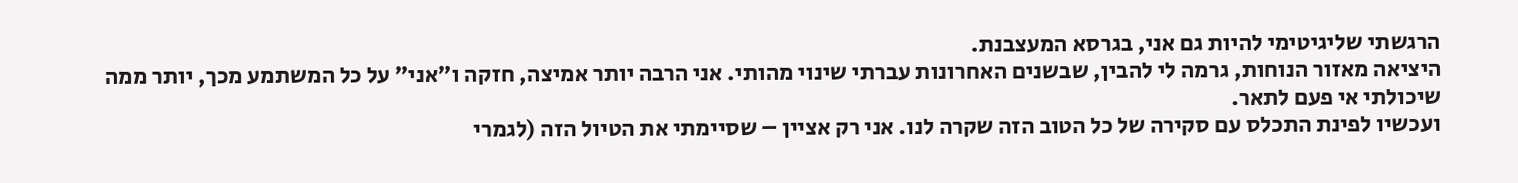הרגשתי שליגיטימי להיות גם אני, בגרסא המעצבנת.
היציאה מאזור הנוחות, גרמה לי להבין, שבשנים האחרונות עברתי שינוי מהותי. אני הרבה יותר אמיצה, חזקה ו״אני״ על כל המשתמע מכך, יותר ממה שיכולתי אי פעם לתאר.
ועכשיו לפינת התכלס עם סקירה של כל הטוב הזה שקרה לנו. אני רק אציין – שסיימתי את הטיול הזה (לגמרי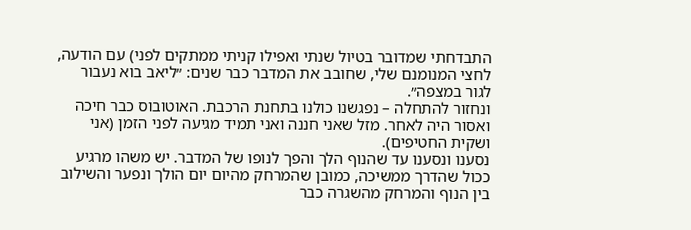התבדחתי שמדובר בטיול שנתי ואפילו קניתי ממתקים לפני) עם הודעה, לחצי המנומנם שלי, שחובב את המדבר כבר שנים: ״ליאב בוא נעבור לגור במצפה״.
ונחזור להתחלה – נפגשנו כולנו בתחנת הרכבת. האוטובוס כבר חיכה ואסור היה לאחר. מזל שאני חננה ואני תמיד מגיעה לפני הזמן (אני ושקית החטיפים).
נסענו ונסענו עד שהנוף הלך והפך לנופו של המדבר. יש משהו מרגיע ככול שהדרך ממשיכה, כמובן שהמרחק מהיום יום הולך ונפער והשילוב בין הנוף והמרחק מהשגרה כבר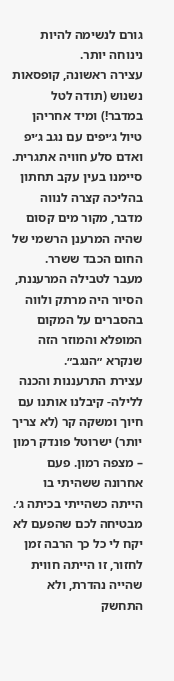גורם לנשימה להיות נינוחה יותר.
עצירה ראשונה, קופסאות נשנוש (תודה לטל במדבר!) ומיד אחריהן טיול ג׳יפים עם נגב ג׳יפ ואדם סלע חוויה אתגרית. סיימנו בעין עקב תחתון בהליכה קצרה לנווה מדבר, מקור מים קסום שהיה המרענן הרשמי של החום הכבד ששרר.
מעבר לטבילה המרעננת, הסיור היה מרתק ולווה בהסברים על המקום המופלא והמוזר הזה שנקרא ״הנגב״.
עצירת התרעננות והכנה ללילה- קיבלנו אותנו עם חיוך ומשקה קר (לא צריך יותר) ישרוטל פונדק רמון – מצפה רמון. פעם אחרונה ששהיתי בו הייתה כשהייתי בכיתה ג׳. מבטיחה לכם שהפעם לא יקח לי כל כך הרבה זמן לחזור, זו הייתה חווית שהייה נהדרת, ולא התחשק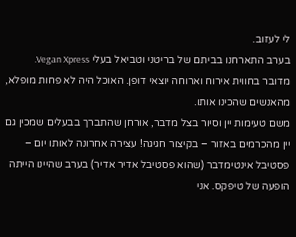לי לעזוב.
בערב התארחנו בביתם של בריטני וטביאל בעלי Vegan Xpress. מדובר בחווית אירוח וארוחה יוצאי דופן. האוכל היה לא פחות מופלא, מהאנשים שהכינו אותו.
משם טעימות יין וסיור בצל מדבר, אורחן שהתברך בבעלים שמכין גם יין מהכרמים באזור – בקיצור חגיגה! עצירה אחרונה לאותו יום – פסטיבל אינטימדבר (שהוא פסטיבל אדיר אדיר) בערב שהיינו הייתה הופעה של טיפקס. אני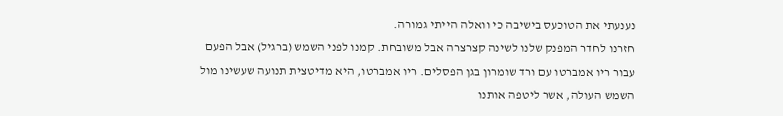נענעתי את הטוכעס בישיבה כי וואלה הייתי גמורה.
חזרנו לחדר המפנק שלנו לשינה קצרצרה אבל משובחת. קמנו לפני השמש (ברגיל) אבל הפעם עבור ריו אמברטו עם ורד שומרון בגן הפסלים. ריו אמברטו, היא מדיטצית תנועה שעשינו מול השמש העולה, אשר ליטפה אותנו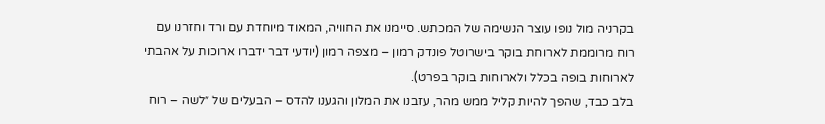בקרניה מול נופו עוצר הנשימה של המכתש. סיימנו את החוויה, המאוד מיוחדת עם ורד וחזרנו עם רוח מרוממת לארוחת בוקר בישרוטל פונדק רמון – מצפה רמון (יודעי דבר ידברו ארוכות על אהבתי לארוחות בופה בכלל ולארוחות בוקר בפרט).
בלב כבד, שהפך להיות קליל ממש מהר, עזבנו את המלון והגענו להדס – הבעלים של ״לשה – רוח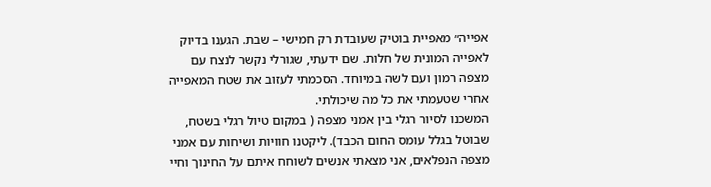אפייה״ מאפיית בוטיק שעובדת רק חמישי – שבת. הגענו בדיוק לאפייה המונית של חלות. שם ידעתי, שגורלי נקשר לנצח עם מצפה רמון ועם לשה במיוחד. הסכמתי לעזוב את שטח המאפייה אחרי שטעמתי את כל מה שיכולתי.
המשכנו לסיור רגלי בין אמני מצפה ( במקום טיול רגלי בשטח, שבוטל בגלל עומס החום הכבד). ליקטנו חוויות ושיחות עם אמני מצפה הנפלאים, אני מצאתי אנשים לשוחח איתם על החינוך וחיי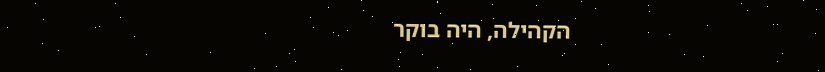הקהילה, היה בוקר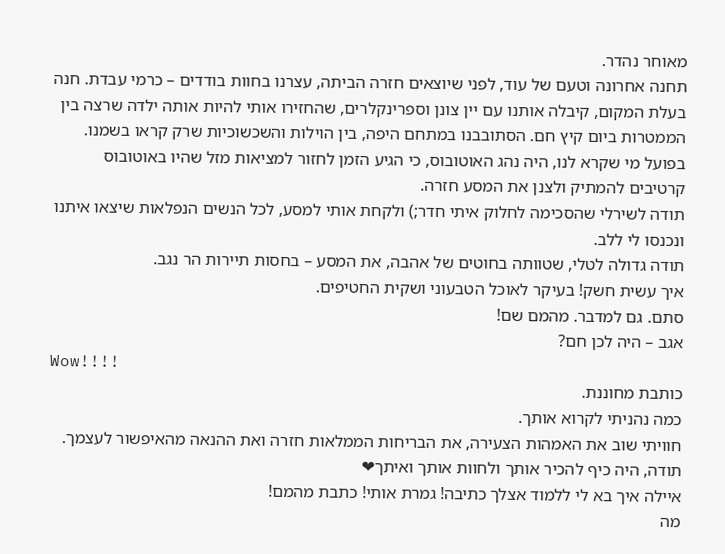מאוחר נהדר.
תחנה אחרונה וטעם של עוד, לפני שיוצאים חזרה הביתה, עצרנו בחוות בודדים – כרמי עבדת. חנה בעלת המקום, קיבלה אותנו עם יין צונן וספרינקלרים, שהחזירו אותי להיות אותה ילדה שרצה בין הממטרות ביום קיץ חם. הסתובבנו במתחם היפה, בין הוילות והשכשוכיות שרק קראו בשמנו. בפועל מי שקרא לנו, היה נהג האוטובוס, כי הגיע הזמן לחזור למציאות מזל שהיו באוטובוס קרטיבים להמתיק ולצנן את המסע חזרה.
תודה לשירלי שהסכימה לחלוק איתי חדר;) ולקחת אותי למסע, לכל הנשים הנפלאות שיצאו איתנו ונכנסו לי ללב.
תודה גדולה לטלי, שטוותה בחוטים של אהבה, את המסע – בחסות תיירות הר נגב.
איך עשית חשק! בעיקר לאוכל הטבעוני ושקית החטיפים.
סתם. גם למדבר. מהמם שם!
אגב – היה לכן חם?
Wow!!!!
כותבת מחוננת.
כמה נהניתי לקרוא אותך.
חוויתי שוב את האמהות הצעירה, את הבריחות הממלאות חזרה ואת ההנאה מהאיפשור לעצמך.
תודה, היה כיף להכיר אותך ולחוות אותך ואיתך❤
איילה איך בא לי ללמוד אצלך כתיבה! גמרת אותי! כתבת מהמם!
מה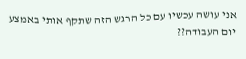אני עושה עכשיו עם כל הרגש הזה שתקף אותי באמצע יום העבודה??